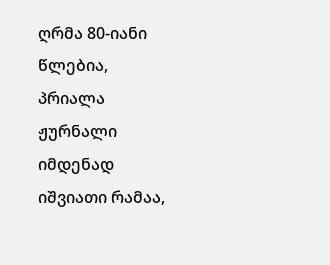ღრმა 80-იანი წლებია, პრიალა ჟურნალი იმდენად იშვიათი რამაა,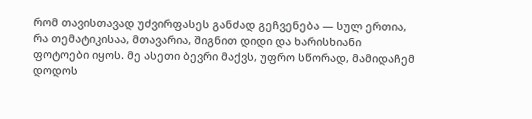რომ თავისთავად უძვირფასეს განძად გეჩვენება — სულ ერთია, რა თემატიკისაა, მთავარია, შიგნით დიდი და ხარისხიანი ფოტოები იყოს. მე ასეთი ბევრი მაქვს, უფრო სწორად, მამიდაჩემ დოდოს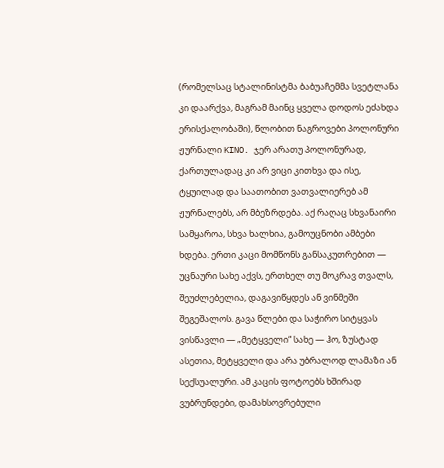(რომელსაც სტალინისტმა ბაბუაჩემმა სვეტლანა კი დაარქვა, მაგრამ მაინც ყველა დოდოს ეძახდა ერისქალობაში), წლობით ნაგროვები პოლონური ჟურნალი KINO. ჯერ არათუ პოლონურად, ქართულადაც კი არ ვიცი კითხვა და ისე, ტყუილად და საათობით ვათვალიერებ ამ ჟურნალებს, არ მბეზრდება. აქ რაღაც სხვანაირი სამყაროა, სხვა ხალხია, გამოუცნობი ამბები ხდება. ერთი კაცი მომწონს განსაკუთრებით — უცნაური სახე აქვს, ერთხელ თუ მოკრავ თვალს, შეუძლებელია, დაგავიწყდეს ან ვინმეში შეგეშალოს. გავა წლები და საჭირო სიტყვას ვისწავლი — „მეტყველი“ სახე — ჰო, ზუსტად ასეთია, მეტყველი და არა უბრალოდ ლამაზი ან სექსუალური. ამ კაცის ფოტოებს ხშირად ვუბრუნდები, დამახსოვრებული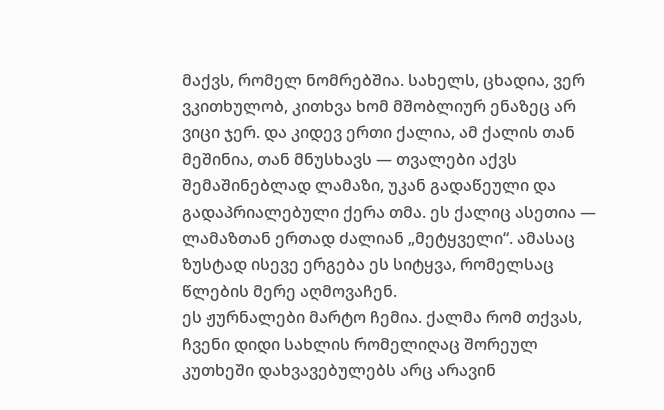მაქვს, რომელ ნომრებშია. სახელს, ცხადია, ვერ ვკითხულობ, კითხვა ხომ მშობლიურ ენაზეც არ ვიცი ჯერ. და კიდევ ერთი ქალია, ამ ქალის თან მეშინია, თან მნუსხავს — თვალები აქვს შემაშინებლად ლამაზი, უკან გადაწეული და გადაპრიალებული ქერა თმა. ეს ქალიც ასეთია — ლამაზთან ერთად ძალიან „მეტყველი“. ამასაც ზუსტად ისევე ერგება ეს სიტყვა, რომელსაც წლების მერე აღმოვაჩენ.
ეს ჟურნალები მარტო ჩემია. ქალმა რომ თქვას, ჩვენი დიდი სახლის რომელიღაც შორეულ კუთხეში დახვავებულებს არც არავინ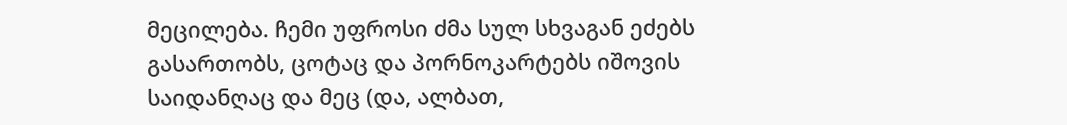მეცილება. ჩემი უფროსი ძმა სულ სხვაგან ეძებს გასართობს, ცოტაც და პორნოკარტებს იშოვის საიდანღაც და მეც (და, ალბათ,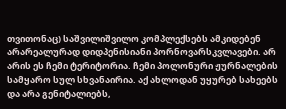თვითონაც) საშვილიშვილო კომპლექსებს ამკიდებენ არარეალურად დიდპენისიანი პორნოვარსკვლავები. არ არის ეს ჩემი ტერიტორია. ჩემი პოლონური ჟურნალების სამყარო სულ სხვანაირია. აქ ახლოდან უყურებ სახეებს და არა გენიტალიებს,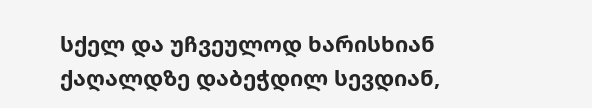სქელ და უჩვეულოდ ხარისხიან ქაღალდზე დაბეჭდილ სევდიან,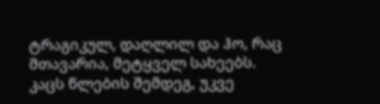ტრაგიკულ, დაღლილ და ჰო, რაც მთავარია, მეტყველ სახეებს.
კაცს წლების შემდეგ, უკვე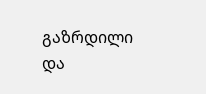გაზრდილი და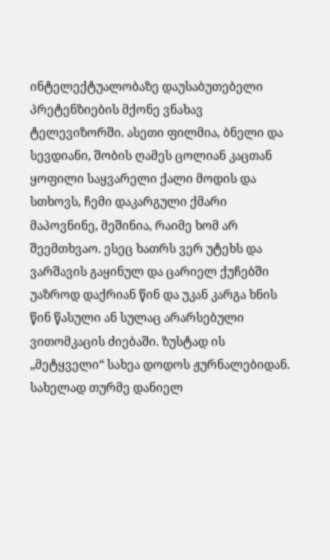ინტელექტუალობაზე დაუსაბუთებელი პრეტენზიების მქონე ვნახავ ტელევიზორში. ასეთი ფილმია, ბნელი და სევდიანი, შობის ღამეს ცოლიან კაცთან ყოფილი საყვარელი ქალი მოდის და სთხოვს, ჩემი დაკარგული ქმარი მაპოვნინე, მეშინია, რაიმე ხომ არ შეემთხვაო. ესეც ხათრს ვერ უტეხს და ვარშავის გაყინულ და ცარიელ ქუჩებში უაზროდ დაქრიან წინ და უკან კარგა ხნის წინ წასული ან სულაც არარსებული ვითომკაცის ძიებაში. ზუსტად ის „მეტყველი“ სახეა დოდოს ჟურნალებიდან. სახელად თურმე დანიელ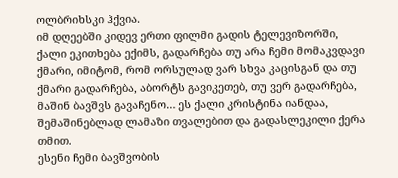ოლბრიხსკი ჰქვია.
იმ დღეებში კიდევ ერთი ფილმი გადის ტელევიზორში, ქალი ეკითხება ექიმს, გადარჩება თუ არა ჩემი მომაკვდავი ქმარი, იმიტომ, რომ ორსულად ვარ სხვა კაცისგან და თუ ქმარი გადარჩება, აბორტს გავიკეთებ, თუ ვერ გადარჩება, მაშინ ბავშვს გავაჩენო… ეს ქალი კრისტინა იანდაა, შემაშინებლად ლამაზი თვალებით და გადასლეკილი ქერა თმით.
ესენი ჩემი ბავშვობის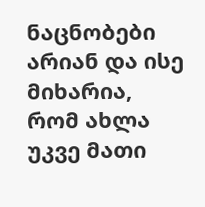ნაცნობები არიან და ისე მიხარია, რომ ახლა უკვე მათი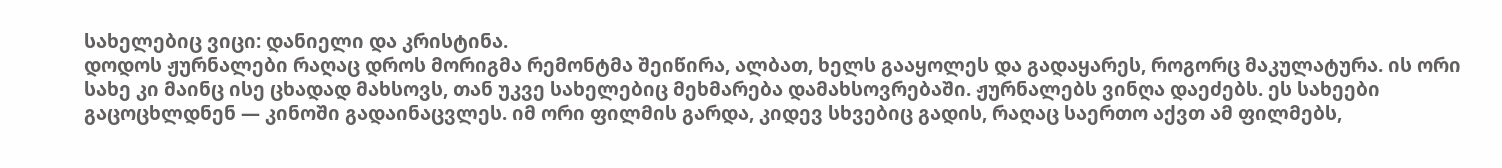სახელებიც ვიცი: დანიელი და კრისტინა.
დოდოს ჟურნალები რაღაც დროს მორიგმა რემონტმა შეიწირა, ალბათ, ხელს გააყოლეს და გადაყარეს, როგორც მაკულატურა. ის ორი სახე კი მაინც ისე ცხადად მახსოვს, თან უკვე სახელებიც მეხმარება დამახსოვრებაში. ჟურნალებს ვინღა დაეძებს. ეს სახეები გაცოცხლდნენ — კინოში გადაინაცვლეს. იმ ორი ფილმის გარდა, კიდევ სხვებიც გადის, რაღაც საერთო აქვთ ამ ფილმებს,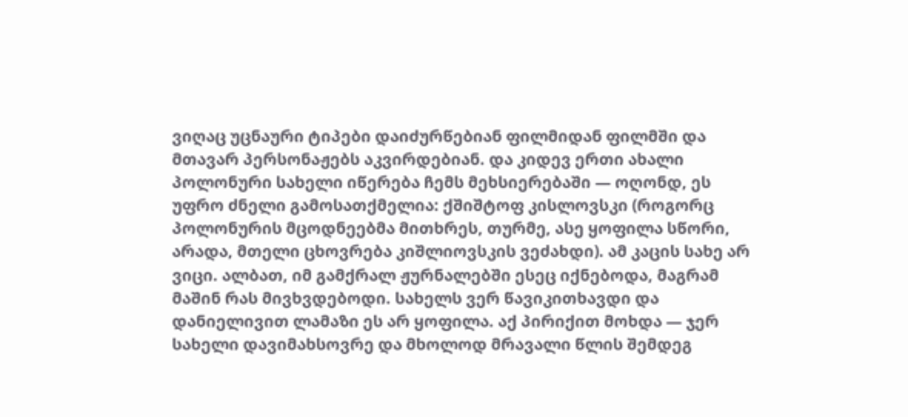ვიღაც უცნაური ტიპები დაიძურწებიან ფილმიდან ფილმში და მთავარ პერსონაჟებს აკვირდებიან. და კიდევ ერთი ახალი პოლონური სახელი იწერება ჩემს მეხსიერებაში — ოღონდ, ეს უფრო ძნელი გამოსათქმელია: ქშიშტოფ კისლოვსკი (როგორც პოლონურის მცოდნეებმა მითხრეს, თურმე, ასე ყოფილა სწორი, არადა, მთელი ცხოვრება კიშლიოვსკის ვეძახდი). ამ კაცის სახე არ ვიცი. ალბათ, იმ გამქრალ ჟურნალებში ესეც იქნებოდა, მაგრამ მაშინ რას მივხვდებოდი. სახელს ვერ წავიკითხავდი და დანიელივით ლამაზი ეს არ ყოფილა. აქ პირიქით მოხდა — ჯერ სახელი დავიმახსოვრე და მხოლოდ მრავალი წლის შემდეგ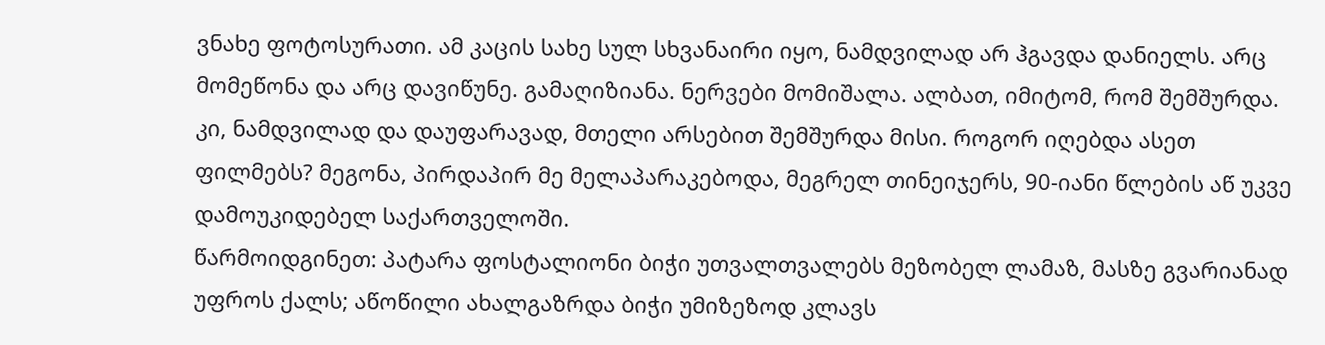ვნახე ფოტოსურათი. ამ კაცის სახე სულ სხვანაირი იყო, ნამდვილად არ ჰგავდა დანიელს. არც მომეწონა და არც დავიწუნე. გამაღიზიანა. ნერვები მომიშალა. ალბათ, იმიტომ, რომ შემშურდა. კი, ნამდვილად და დაუფარავად, მთელი არსებით შემშურდა მისი. როგორ იღებდა ასეთ ფილმებს? მეგონა, პირდაპირ მე მელაპარაკებოდა, მეგრელ თინეიჯერს, 90-იანი წლების აწ უკვე დამოუკიდებელ საქართველოში.
წარმოიდგინეთ: პატარა ფოსტალიონი ბიჭი უთვალთვალებს მეზობელ ლამაზ, მასზე გვარიანად უფროს ქალს; აწოწილი ახალგაზრდა ბიჭი უმიზეზოდ კლავს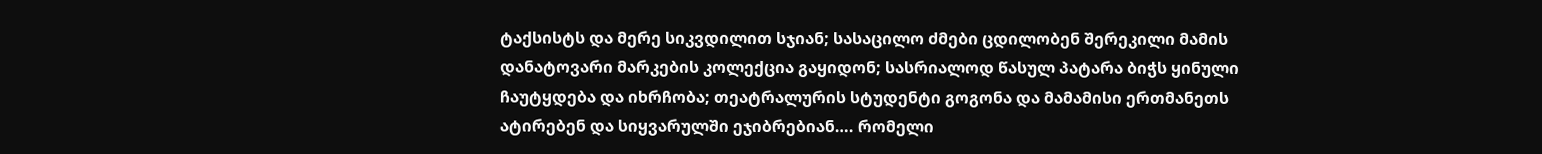ტაქსისტს და მერე სიკვდილით სჯიან; სასაცილო ძმები ცდილობენ შერეკილი მამის დანატოვარი მარკების კოლექცია გაყიდონ; სასრიალოდ წასულ პატარა ბიჭს ყინული ჩაუტყდება და იხრჩობა; თეატრალურის სტუდენტი გოგონა და მამამისი ერთმანეთს ატირებენ და სიყვარულში ეჯიბრებიან…. რომელი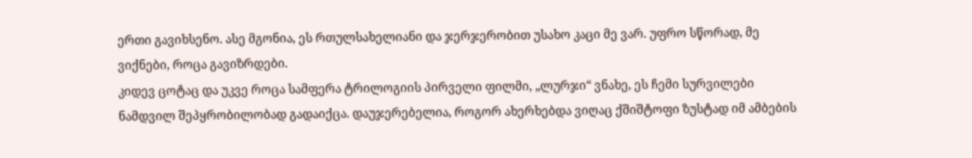ერთი გავიხსენო. ასე მგონია, ეს რთულსახელიანი და ჯერჯერობით უსახო კაცი მე ვარ. უფრო სწორად, მე ვიქნები, როცა გავიზრდები.
კიდევ ცოტაც და უკვე როცა სამფერა ტრილოგიის პირველი ფილმი, „ლურჯი“ ვნახე, ეს ჩემი სურვილები ნამდვილ შეპყრობილობად გადაიქცა. დაუჯერებელია, როგორ ახერხებდა ვიღაც ქშიშტოფი ზუსტად იმ ამბების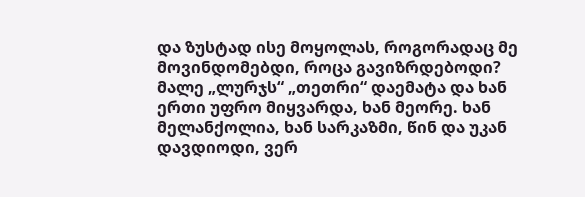და ზუსტად ისე მოყოლას, როგორადაც მე მოვინდომებდი, როცა გავიზრდებოდი?
მალე „ლურჯს“ „თეთრი“ დაემატა და ხან ერთი უფრო მიყვარდა, ხან მეორე. ხან მელანქოლია, ხან სარკაზმი, წინ და უკან დავდიოდი, ვერ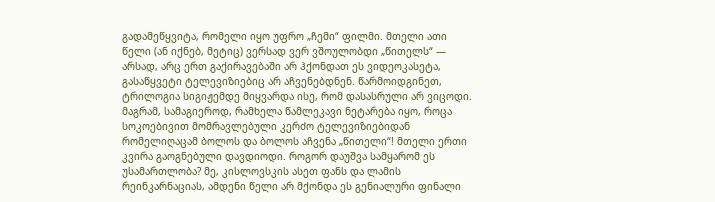გადამეწყვიტა, რომელი იყო უფრო „ჩემი“ ფილმი. მთელი ათი წელი (ან იქნებ, მეტიც) ვერსად ვერ ვშოულობდი „წითელს“ — არსად, არც ერთ გაქირავებაში არ ჰქონდათ ეს ვიდეოკასეტა, გასაწყვეტი ტელევიზიებიც არ აჩვენებდნენ. წარმოიდგინეთ, ტრილოგია სიგიჟემდე მიყვარდა ისე, რომ დასასრული არ ვიცოდი. მაგრამ, სამაგიეროდ, რამხელა წამლეკავი ნეტარება იყო, როცა სოკოებივით მომრავლებული კერძო ტელევიზიებიდან რომელიღაცამ ბოლოს და ბოლოს აჩვენა „წითელი“! მთელი ერთი კვირა გაოგნებული დავდიოდი. როგორ დაუშვა სამყარომ ეს უსამართლობა? მე, კისლოვსკის ასეთ ფანს და ლამის რეინკარნაციას, ამდენი წელი არ მქონდა ეს გენიალური ფინალი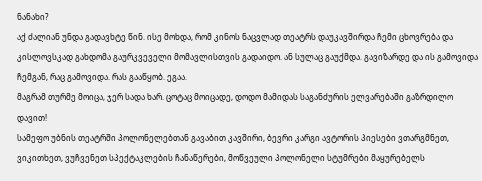ნანახი?
აქ ძალიან უნდა გადავხტე წინ. ისე მოხდა, რომ კინოს ნაცვლად თეატრს დაუკავშირდა ჩემი ცხოვრება და კისლოვსკად გახდომა გაურკვეველი მომავლისთვის გადაიდო. ან სულაც გაუქმდა. გავიზარდე და ის გამოვიდა ჩემგან, რაც გამოვიდა. რას გააწყობ. ეგაა.
მაგრამ თურმე მოიცა, ჯერ სადა ხარ. ცოტაც მოიცადე, დოდო მამიდას საგანძურის ელვარებაში გაზრდილო დავით!
სამეფო უბნის თეატრში პოლონელებთან გავაბით კავშირი, ბევრი კარგი ავტორის პიესები ვთარგმნეთ, ვიკითხეთ, ვუჩვენეთ სპექტაკლების ჩანაწერები, მოწვეული პოლონელი სტუმრები მაყურებელს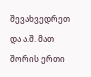შევახვედრეთ და ა.შ. მათ შორის ერთი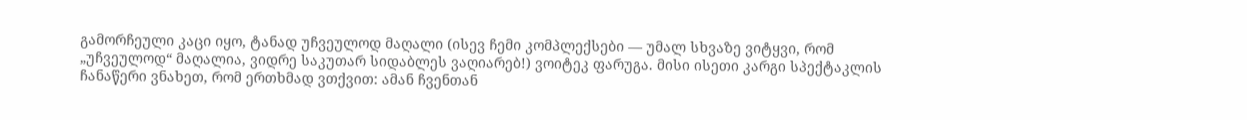გამორჩეული კაცი იყო, ტანად უჩვეულოდ მაღალი (ისევ ჩემი კომპლექსები — უმალ სხვაზე ვიტყვი, რომ „უჩვეულოდ“ მაღალია, ვიდრე საკუთარ სიდაბლეს ვაღიარებ!) ვოიტეკ ფარუგა. მისი ისეთი კარგი სპექტაკლის ჩანაწერი ვნახეთ, რომ ერთხმად ვთქვით: ამან ჩვენთან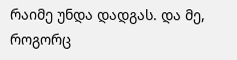რაიმე უნდა დადგას. და მე, როგორც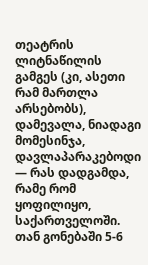თეატრის ლიტნაწილის გამგეს (კი, ასეთი რამ მართლა არსებობს), დამევალა, ნიადაგი მომესინჯა, დავლაპარაკებოდი — რას დადგამდა, რამე რომ ყოფილიყო, საქართველოში. თან გონებაში 5-6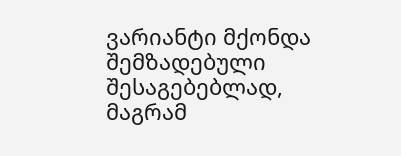ვარიანტი მქონდა შემზადებული შესაგებებლად, მაგრამ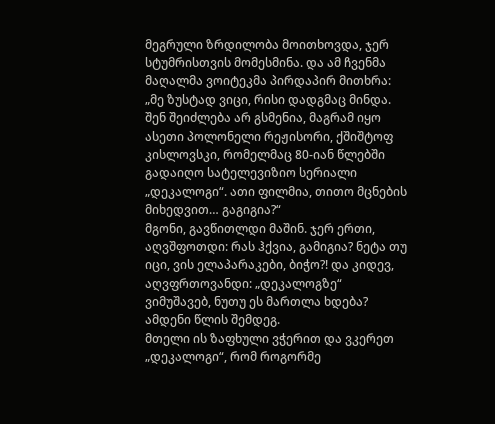მეგრული ზრდილობა მოითხოვდა, ჯერ სტუმრისთვის მომესმინა. და ამ ჩვენმა მაღალმა ვოიტეკმა პირდაპირ მითხრა:
„მე ზუსტად ვიცი, რისი დადგმაც მინდა. შენ შეიძლება არ გსმენია, მაგრამ იყო ასეთი პოლონელი რეჟისორი, ქშიშტოფ კისლოვსკი, რომელმაც 80-იან წლებში გადაიღო სატელევიზიო სერიალი „დეკალოგი“. ათი ფილმია, თითო მცნების მიხედვით… გაგიგია?“
მგონი, გავწითლდი მაშინ. ჯერ ერთი, აღვშფოთდი: რას ჰქვია, გამიგია? ნეტა თუ იცი, ვის ელაპარაკები, ბიჭო?! და კიდევ, აღვფრთოვანდი: „დეკალოგზე“ ვიმუშავებ, ნუთუ ეს მართლა ხდება? ამდენი წლის შემდეგ.
მთელი ის ზაფხული ვჭერით და ვკერეთ „დეკალოგი“, რომ როგორმე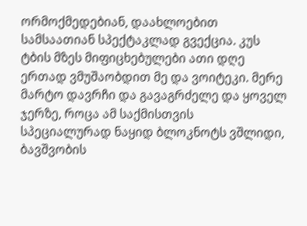ორმოქმედებიან, დაახლოებით სამსაათიან სპექტაკლად გვექცია. კუს ტბის მზეს მიფიცხებულები ათი დღე ერთად ვმუშაობდით მე და ვოიტეკი. მერე მარტო დავრჩი და გავაგრძელე და ყოველ ჯერზე, როცა ამ საქმისთვის სპეციალურად ნაყიდ ბლოკნოტს ვშლიდი, ბავშვობის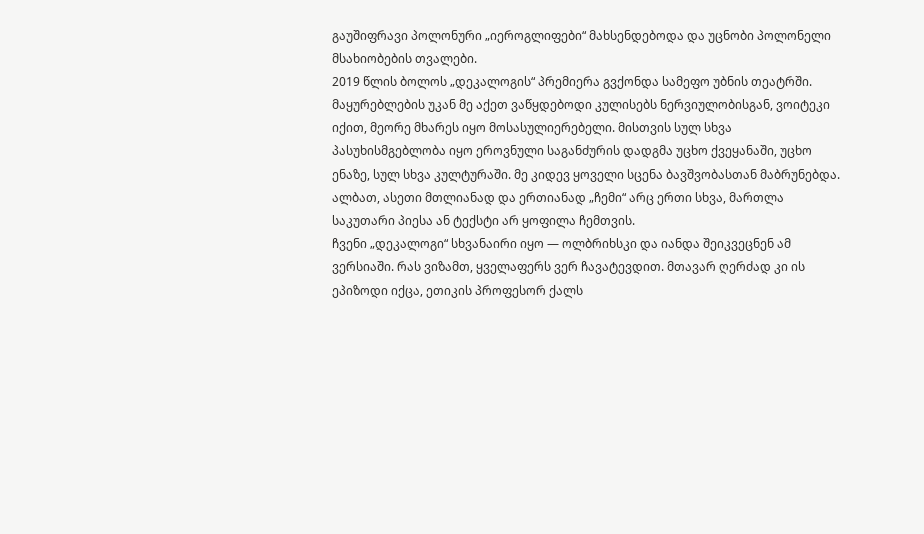გაუშიფრავი პოლონური „იეროგლიფები“ მახსენდებოდა და უცნობი პოლონელი მსახიობების თვალები.
2019 წლის ბოლოს „დეკალოგის“ პრემიერა გვქონდა სამეფო უბნის თეატრში. მაყურებლების უკან მე აქეთ ვაწყდებოდი კულისებს ნერვიულობისგან, ვოიტეკი იქით, მეორე მხარეს იყო მოსასულიერებელი. მისთვის სულ სხვა პასუხისმგებლობა იყო ეროვნული საგანძურის დადგმა უცხო ქვეყანაში, უცხო ენაზე, სულ სხვა კულტურაში. მე კიდევ ყოველი სცენა ბავშვობასთან მაბრუნებდა. ალბათ, ასეთი მთლიანად და ერთიანად „ჩემი“ არც ერთი სხვა, მართლა საკუთარი პიესა ან ტექსტი არ ყოფილა ჩემთვის.
ჩვენი „დეკალოგი“ სხვანაირი იყო — ოლბრიხსკი და იანდა შეიკვეცნენ ამ ვერსიაში. რას ვიზამთ, ყველაფერს ვერ ჩავატევდით. მთავარ ღერძად კი ის ეპიზოდი იქცა, ეთიკის პროფესორ ქალს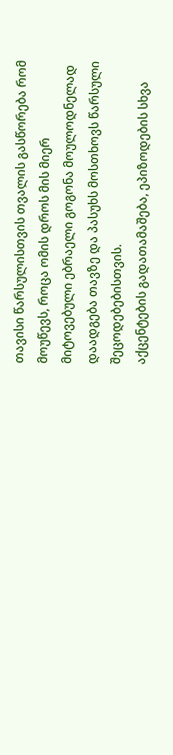თავისი წარსულისთვის თვალის გასწორება რომ მოუწევს, როცა ომის დროს მის მიერ მიტოვებული ებრაელი გოგონა მოულოდნელად დაადგება თავზე და პასუხს მოსთხოვს წარსული შეცოდებებისთვის.
აქცენტების გადათამაშება, ეპიზოდების სხვა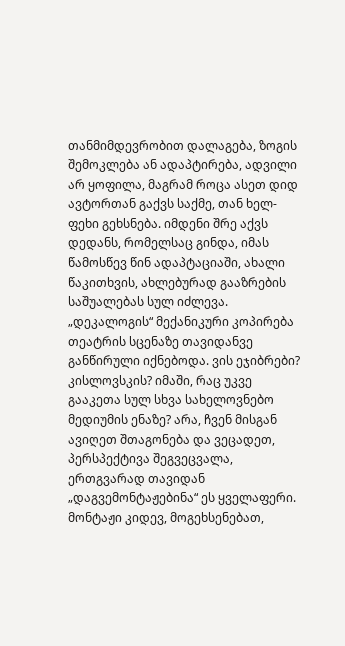თანმიმდევრობით დალაგება, ზოგის შემოკლება ან ადაპტირება, ადვილი არ ყოფილა, მაგრამ როცა ასეთ დიდ ავტორთან გაქვს საქმე, თან ხელ-ფეხი გეხსნება. იმდენი შრე აქვს დედანს, რომელსაც გინდა, იმას წამოსწევ წინ ადაპტაციაში, ახალი წაკითხვის, ახლებურად გააზრების საშუალებას სულ იძლევა. „დეკალოგის“ მექანიკური კოპირება თეატრის სცენაზე თავიდანვე განწირული იქნებოდა. ვის ეჯიბრები? კისლოვსკის? იმაში, რაც უკვე გააკეთა სულ სხვა სახელოვნებო მედიუმის ენაზე? არა, ჩვენ მისგან ავიღეთ შთაგონება და ვეცადეთ, პერსპექტივა შეგვეცვალა, ერთგვარად თავიდან „დაგვემონტაჟებინა“ ეს ყველაფერი. მონტაჟი კიდევ, მოგეხსენებათ,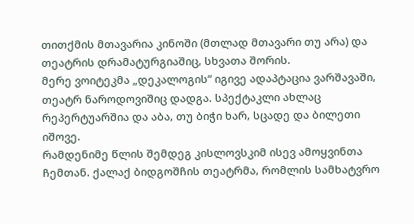თითქმის მთავარია კინოში (მთლად მთავარი თუ არა) და თეატრის დრამატურგიაშიც, სხვათა შორის.
მერე ვოიტეკმა „დეკალოგის“ იგივე ადაპტაცია ვარშავაში, თეატრ ნაროდოვიშიც დადგა. სპექტაკლი ახლაც რეპერტუარშია და აბა, თუ ბიჭი ხარ, სცადე და ბილეთი იშოვე.
რამდენიმე წლის შემდეგ კისლოვსკიმ ისევ ამოყვინთა ჩემთან. ქალაქ ბიდგოშჩის თეატრმა, რომლის სამხატვრო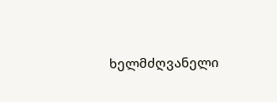ხელმძღვანელი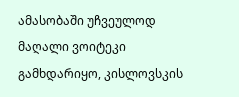ამასობაში უჩვეულოდ მაღალი ვოიტეკი გამხდარიყო, კისლოვსკის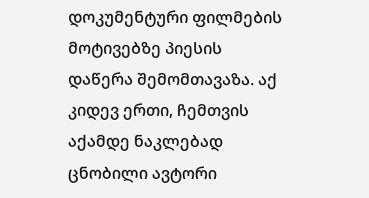დოკუმენტური ფილმების მოტივებზე პიესის დაწერა შემომთავაზა. აქ კიდევ ერთი, ჩემთვის აქამდე ნაკლებად ცნობილი ავტორი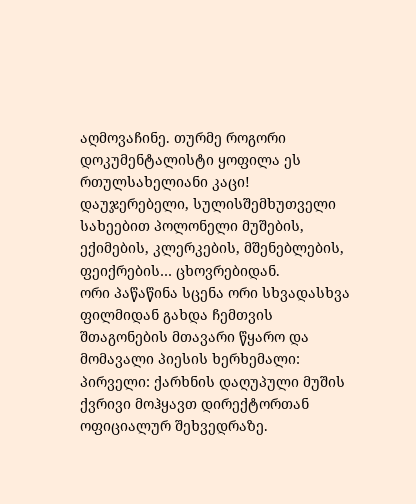აღმოვაჩინე. თურმე როგორი დოკუმენტალისტი ყოფილა ეს რთულსახელიანი კაცი! დაუჯერებელი, სულისშემხუთველი სახეებით პოლონელი მუშების, ექიმების, კლერკების, მშენებლების, ფეიქრების… ცხოვრებიდან.
ორი პაწაწინა სცენა ორი სხვადასხვა ფილმიდან გახდა ჩემთვის შთაგონების მთავარი წყარო და მომავალი პიესის ხერხემალი:
პირველი: ქარხნის დაღუპული მუშის ქვრივი მოჰყავთ დირექტორთან ოფიციალურ შეხვედრაზე.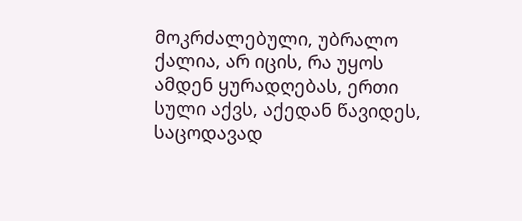მოკრძალებული, უბრალო ქალია, არ იცის, რა უყოს ამდენ ყურადღებას, ერთი სული აქვს, აქედან წავიდეს, საცოდავად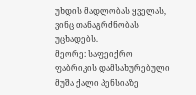უხდის მადლობას ყველას, ვინც თანაგრძნობას უცხადებს.
მეორე: საფეიქრო ფაბრიკის დამსახურებული მუშა ქალი პენსიაზე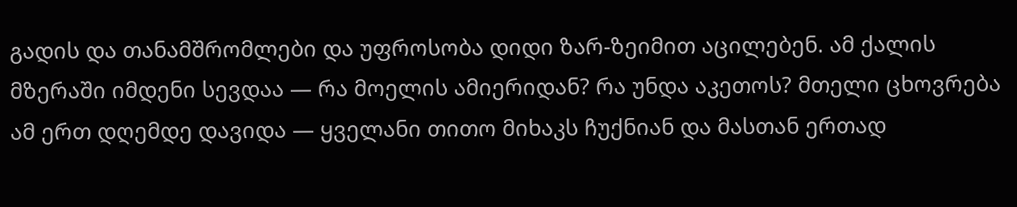გადის და თანამშრომლები და უფროსობა დიდი ზარ-ზეიმით აცილებენ. ამ ქალის მზერაში იმდენი სევდაა — რა მოელის ამიერიდან? რა უნდა აკეთოს? მთელი ცხოვრება ამ ერთ დღემდე დავიდა — ყველანი თითო მიხაკს ჩუქნიან და მასთან ერთად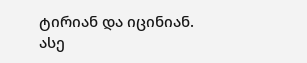ტირიან და იცინიან.
ასე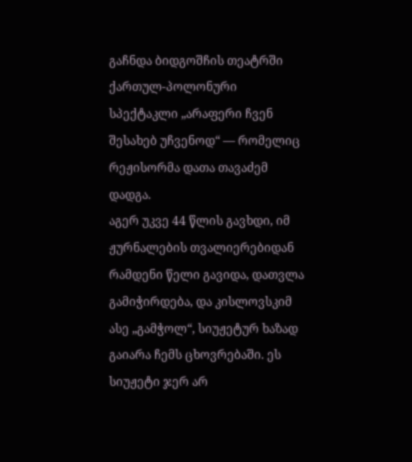გაჩნდა ბიდგოშჩის თეატრში ქართულ-პოლონური სპექტაკლი „არაფერი ჩვენ შესახებ უჩვენოდ“ — რომელიც რეჟისორმა დათა თავაძემ დადგა.
აგერ უკვე 44 წლის გავხდი, იმ ჟურნალების თვალიერებიდან რამდენი წელი გავიდა, დათვლა გამიჭირდება, და კისლოვსკიმ ასე „გამჭოლ“, სიუჟეტურ ხაზად გაიარა ჩემს ცხოვრებაში. ეს სიუჟეტი ჯერ არ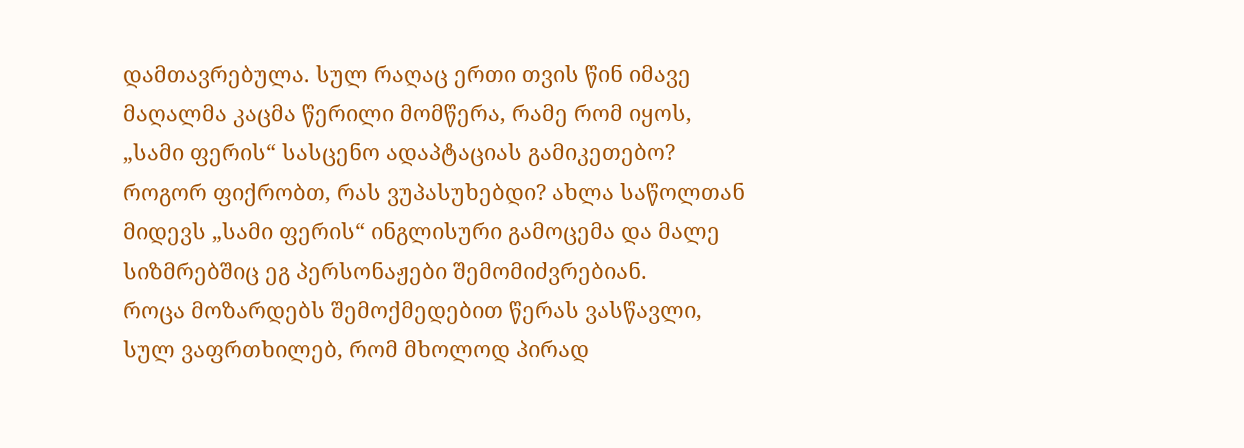დამთავრებულა. სულ რაღაც ერთი თვის წინ იმავე მაღალმა კაცმა წერილი მომწერა, რამე რომ იყოს, „სამი ფერის“ სასცენო ადაპტაციას გამიკეთებო? როგორ ფიქრობთ, რას ვუპასუხებდი? ახლა საწოლთან მიდევს „სამი ფერის“ ინგლისური გამოცემა და მალე სიზმრებშიც ეგ პერსონაჟები შემომიძვრებიან.
როცა მოზარდებს შემოქმედებით წერას ვასწავლი, სულ ვაფრთხილებ, რომ მხოლოდ პირად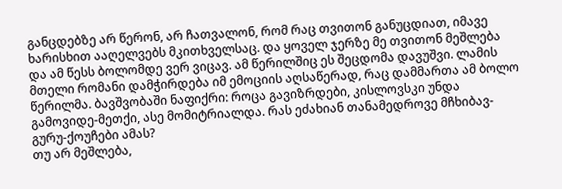განცდებზე არ წერონ, არ ჩათვალონ, რომ რაც თვითონ განუცდიათ, იმავე ხარისხით ააღელვებს მკითხველსაც. და ყოველ ჯერზე მე თვითონ მეშლება და ამ წესს ბოლომდე ვერ ვიცავ. ამ წერილშიც ეს შეცდომა დავუშვი. ლამის მთელი რომანი დამჭირდება იმ ემოციის აღსაწერად, რაც დამმართა ამ ბოლო წერილმა. ბავშვობაში ნაფიქრი: როცა გავიზრდები, კისლოვსკი უნდა გამოვიდე-მეთქი, ასე მომიტრიალდა. რას ეძახიან თანამედროვე მჩხიბავ-გურუ-ქოუჩები ამას?
თუ არ მეშლება,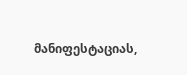მანიფესტაციას,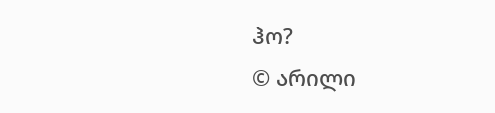ჰო?
© არილი